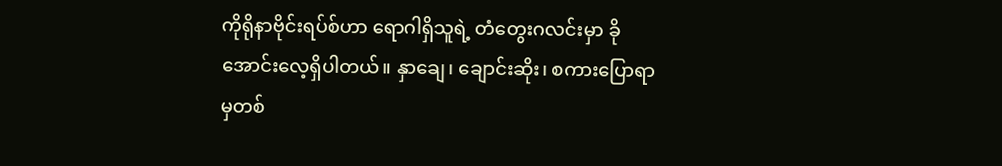ကိုရိုနာဗိုင်းရပ်စ်ဟာ ရောဂါရှိသူရဲ့ တံတွေးဂလင်းမှာ ခိုအောင်းလေ့ရှိပါတယ်။ နှာချေ၊ ချောင်းဆိုး၊ စကားပြောရာမှတစ်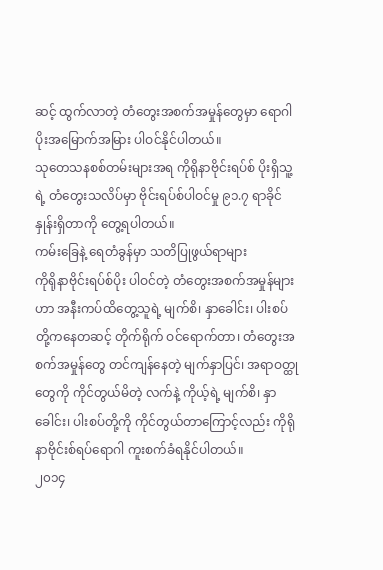ဆင့် ထွက်လာတဲ့ တံတွေးအစက်အမှုန်တွေမှာ ရောဂါပိုးအမြောက်အမြား ပါဝင်နိုင်ပါတယ်။
သုတေသနစစ်တမ်းများအရ ကိုရိုနာဗိုင်းရပ်စ် ပိုးရှိသူ့ရဲ့ တံတွေးသလိပ်မှာ ဗိုင်းရပ်စ်ပါဝင်မှု ၉၁.၇ ရာခိုင်နှုန်းရှိတာကို တွေ့ရပါတယ်။
ကမ်းခြေနဲ့ ရေတံခွန်မှာ သတိပြုဖွယ်ရာများ
ကိုရိုနာဗိုင်းရပ်စ်ပိုး ပါဝင်တဲ့ တံတွေးအစက်အမှုန်များဟာ အနီးကပ်ထိတွေ့သူရဲ့ မျက်စိ၊ နှာခေါင်း၊ ပါးစပ်တို့ကနေတဆင့် တိုက်ရိုက် ဝင်ရောက်တာ၊ တံတွေးအစက်အမှုန်တွေ တင်ကျန်နေတဲ့ မျက်နှာပြင်၊ အရာဝတ္ထုတွေကို ကိုင်တွယ်မိတဲ့ လက်နဲ့ ကိုယ့်ရဲ့ မျက်စိ၊ နှာခေါင်း၊ ပါးစပ်တို့ကို ကိုင်တွယ်တာကြောင့်လည်း ကိုရိုနာဗိုင်းစ်ရပ်ရောဂါ ကူးစက်ခံရနိုင်ပါတယ်။
၂၀၁၄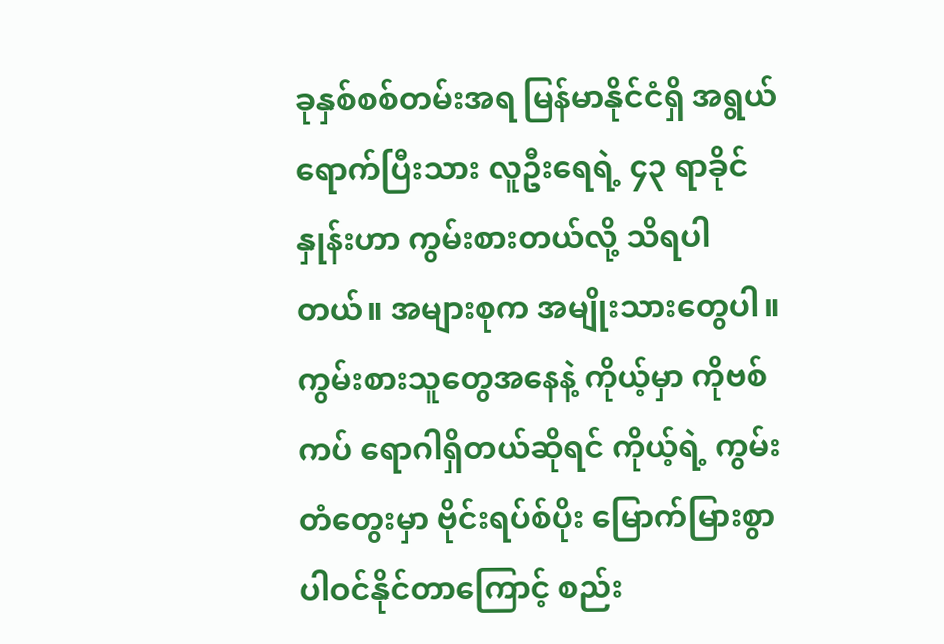ခုနှစ်စစ်တမ်းအရ မြန်မာနိုင်ငံရှိ အရွယ်ရောက်ပြီးသား လူဦးရေရဲ့ ၄၃ ရာခိုင်နှုန်းဟာ ကွမ်းစားတယ်လို့ သိရပါတယ်။ အများစုက အမျိုးသားတွေပါ။
ကွမ်းစားသူတွေအနေနဲ့ ကိုယ့်မှာ ကိုဗစ်ကပ် ရောဂါရှိတယ်ဆိုရင် ကိုယ့်ရဲ့ ကွမ်းတံတွေးမှာ ဗိုင်းရပ်စ်ပိုး မြောက်မြားစွာ ပါဝင်နိုင်တာကြောင့် စည်း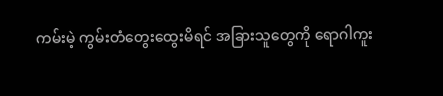ကမ်းမဲ့ ကွမ်းတံတွေးထွေးမိရင် အခြားသူတွေကို ရောဂါကူး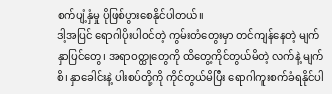စက်ပျံ့နှံမှု ပိုဖြစ်ပွားစေနိုင်ပါတယ်။
ဒါ့အပြင် ရောဂါပိုးပါဝင်တဲ့ ကွမ်းတံတွေးမှာ တင်ကျန်နေတဲ့ မျက်နှာပြင်တွေ၊ အရာဝတ္ထုတွေကို ထိတွေ့ကိုင်တွယ်မိတဲ့ လက်နဲ့ မျက်စိ၊ နှာခေါင်းနဲ့ ပါးစပ်တို့ကို ကိုင်တွယ်မိပြီး ရောဂါကူးစက်ခံရနိုင်ပါ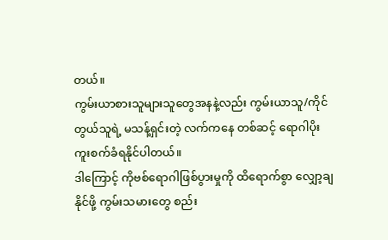တယ်။
ကွမ်းယာစားသူများသူတွေအနနဲ့လည်း ကွမ်းယာသူ/ကိုင်တွယ်သူရဲ့ မသန့်ရှင်းတဲ့ လက်ကနေ တစ်ဆင့် ရောဂါပိုးကူးစက်ခံရနိုင်ပါတယ်။
ဒါကြောင့် ကိုဗစ်ရောဂါဖြစ်ပွားမှုကို ထိရောက်စွာ လျှော့ချနိုင်ဖို့ ကွမ်းသမားတွေ စည်း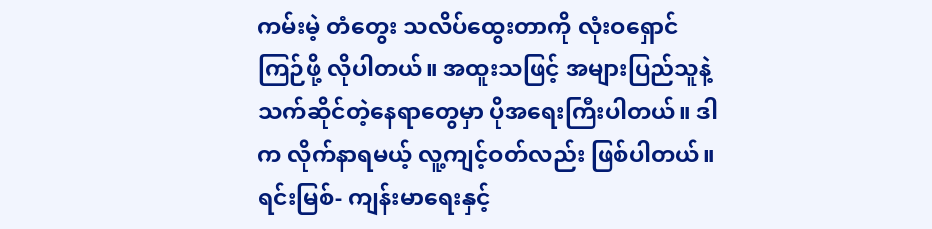ကမ်းမဲ့ တံတွေး သလိပ်ထွေးတာကို လုံးဝရှောင်ကြဉ်ဖို့ လိုပါတယ်။ အထူးသဖြင့် အများပြည်သူနဲ့ သက်ဆိုင်တဲ့နေရာတွေမှာ ပိုအရေးကြီးပါတယ်။ ဒါက လိုက်နာရမယ့် လူ့ကျင့်ဝတ်လည်း ဖြစ်ပါတယ်။
ရင်းမြစ်- ကျန်းမာရေးနှင့်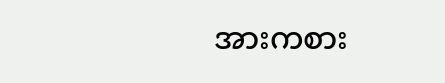အားကစား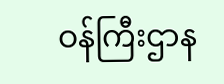ဝန်ကြီးဌာန